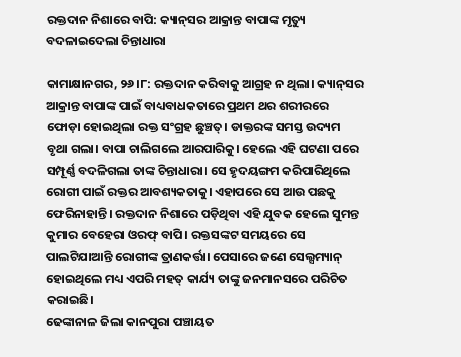ରକ୍ତଦାନ ନିଶାରେ ବାପି: କ୍ୟାନ୍‌ସର ଆକ୍ରାନ୍ତ ବାପାଙ୍କ ମୃତ୍ୟୁ ବଦଳାଇଦେଲା ଚିନ୍ତାଧାରା

କାମାକ୍ଷାନଗର, ୨୬।୮: ରକ୍ତଦାନ କରିବାକୁ ଆଗ୍ରହ ନ ଥିଲା। କ୍ୟାନ୍‌ସର ଆକ୍ରାନ୍ତ ବାପାଙ୍କ ପାଇଁ ବାଧ୍ୟବାଧକତାରେ ପ୍ରଥମ ଥର ଶରୀରରେ ଫୋଡ଼ା ହୋଇଥିଲା ରକ୍ତ ସଂଗ୍ରହ ଛୁଞ୍ଚତ୍। ଡାକ୍ତରଙ୍କ ସମସ୍ତ ଉଦ୍ୟମ ବୃଥା ଗଲା। ବାପା ଚାଲିଗଲେ ଆରପାରିକୁ। ହେଲେ ଏହି ଘଟଣା ପରେ ସମ୍ପୂର୍ଣ୍ଣ ବଦଳିଗଲା ତାଙ୍କ ଚିନ୍ତାଧାରା। ସେ ହୃଦୟଙ୍ଗମ କରିପାରିଥିଲେ ରୋଗୀ ପାଇଁ ରକ୍ତର ଆବଶ୍ୟକତାକୁ। ଏହାପରେ ସେ ଆଉ ପଛକୁ ଫେରିନାହାନ୍ତି। ରକ୍ତଦାନ ନିଶାରେ ପଡ଼ିଥିବା ଏହି ଯୁବକ ହେଲେ ସୁମନ୍ତ କୁମାର ବେହେରା ଓରଫ୍‌ ବାପି। ରକ୍ତସଙ୍କଟ ସମୟରେ ସେ ପାଲଟିଯାଆନ୍ତି ରୋଗୀଙ୍କ ତ୍ରାଣକର୍ତ୍ତା। ପେସାରେ ଜଣେ ସେଲ୍ସମ୍ୟାନ୍‌ ହୋଇଥିଲେ ମଧ୍ୟ ଏପରି ମହତ୍‌ କାର୍ଯ୍ୟ ତାଙ୍କୁ ଜନମାନସରେ ପରିଚିତ କରାଇଛି।
ଢେଙ୍କାନାଳ ଜିଲା କାନପୁରା ପଞ୍ଚାୟତ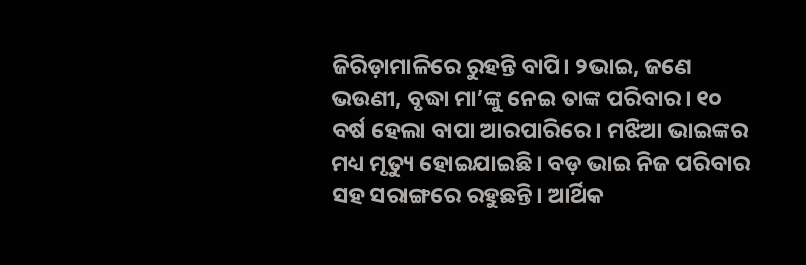ଜିରିଡ଼ାମାଳିରେ ରୁହନ୍ତି ବାପି। ୨ଭାଇ, ଜଣେ ଭଉଣୀ, ବୃଦ୍ଧା ମା’ଙ୍କୁ ନେଇ ତାଙ୍କ ପରିବାର। ୧୦ ବର୍ଷ ହେଲା ବାପା ଆରପାରିରେ। ମଝିଆ ଭାଇଙ୍କର ମଧ୍ୟ ମୃତ୍ୟୁ ହୋଇଯାଇଛି। ବଡ଼ ଭାଇ ନିଜ ପରିବାର ସହ ସରାଙ୍ଗରେ ରହୁଛନ୍ତି। ଆର୍ଥିକ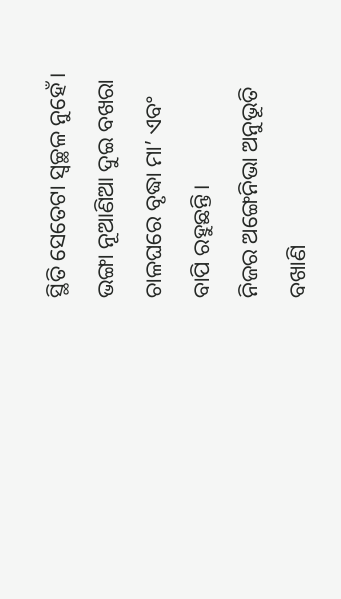ସ୍ଥିତି ସେତେଟା ସ୍ବଚ୍ଛଳ ନୁହେଁ। ଭଙ୍ଗା ନୂଆଣିଆ ଦୁଇ ବଖରା ଚାଳଘରେ ବୃଦ୍ଧା ମା’ ଏବଂ ବାପି ରହୁଛନ୍ତି।
ନିଜର ଅଙ୍ଗେନିଭା ଅନୁଭୂତି ବଖାଣି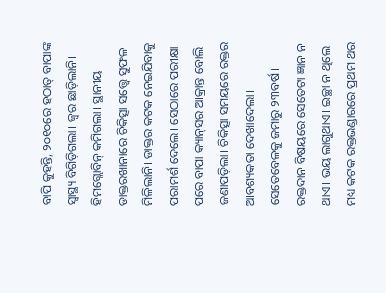ବାପି କୁହନ୍ତି, ୨୦୧୦ରେ ହଠାତ୍‌ ବାପାଙ୍କ ସ୍ବାସ୍ଥ୍ୟ ବିଗିଡ଼ିଗଲା। ଜ୍ୱର ଛାଡ଼ିଲାନି। ହିମଗ୍ଲୋବିନ୍‌ କମିଗଲା। ସ୍ଥାନୀୟ ଡାକ୍ତରଖାନାରେ ଚିକିତ୍ସା ସତ୍ତ୍ୱେ ସୁଫଳ ମିଳିଲାନି। ଡାକ୍ତର କଟକ ନେଇଯିବାକୁ ପରାମର୍ଶ ଦେଲେ। ସେଠାରେ ପରୀକ୍ଷା ପରେ ବାପା କ୍ୟାନ୍‌ସର ଆକ୍ରାନ୍ତ ବୋଲି ଜଣାପଡ଼ିଲା। ଚିକିତ୍ସା ସମୟରେ ରକ୍ତର ଆବଶ୍ୟକତା ଦେଖାଦେଲା। ସେତେବେଳକୁ ଜମାରୁ ୨୩ବର୍ଷ। ରକ୍ତଦାନ ବିଷୟରେ ସେତେଟା ଜ୍ଞାନ ନ ଥାଏ। ଭୟ ଲାଗୁଥାଏ। ଇଚ୍ଛା ନ ଥିଲେ ମଧ୍ୟ କଟକ ରକ୍ତଭଣ୍ଡାରରେ ପ୍ରଥମ ଥର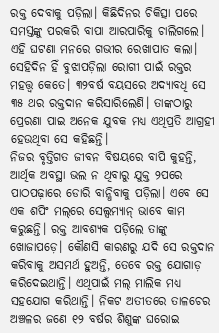ରକ୍ତ ଦେବାକୁ ପଡ଼ିଲା। କିଛିଦିନର ଚିକିତ୍ସା ପରେ ସମସ୍ତଙ୍କୁ ପରକରି ବାପା ଆରପାରିକୁ ଚାଲିଗଲେ। ଏହି ଘଟଣା ମନରେ ଗଭୀର ରେଖାପାତ କଲା। ସେହିଦିନ ହିଁ ବୁଝାପଡ଼ିଲା ରୋଗୀ ପାଇଁ ରକ୍ତର ମହତ୍ତ୍ୱ କେତେ। ୩୨ବର୍ଷ ବୟସରେ ଅଦ୍ୟାବଧି ସେ ୩୫ ଥର ରକ୍ତଦାନ କରିସାରିଲେଣି। ତାଙ୍କଠାରୁ ପ୍ରେରଣା ପାଇ ଅନେକ ଯୁବକ ମଧ୍ୟ ଏଥିପ୍ରତି ଆଗ୍ରହୀ ହେଉଥିବା ସେ କହିଛନ୍ତି।
ନିଜର ବୃତ୍ତିଗତ ଜୀବନ ବିଷୟରେ ବାପି କୁହନ୍ତି, ଆର୍ଥିକ ଅବସ୍ଥା ଭଲ ନ ଥିବାରୁ ଯୁକ୍ତ ୨ପରେ ପାଠପଢ଼ାରେ ଡୋରି ବାନ୍ଧିବାକୁ ପଡ଼ିଲା। ଏବେ ସେ ଏକ ଶପିଂ ମଲ୍‌ରେ ସେଲ୍ସମ୍ୟାନ୍‌ ଭାବେ କାମ କରୁଛନ୍ତି। ରକ୍ତ ଆବଶ୍ୟକ ପଡ଼ିଲେ ତାଙ୍କୁ ଖୋଜାପଡ଼େ। କୌଣସି କାରଣରୁ ଯଦି ସେ ରକ୍ତଦାନ କରିବାକୁ ଅସମର୍ଥ ହୁଅନ୍ତି, ତେବେ ରକ୍ତ ଯୋଗାଡ଼ କରିଦେଇଥାନ୍ତି। ଏଥିପାଇଁ ମଲ୍‌ ମାଲିକ ମଧ୍ୟ ସହଯୋଗ କରିଥାନ୍ତି। ନିକଟ ଅତୀତରେ ତାଳଚେର ଅଞ୍ଚଳର ଜଣେ ୧୨ ବର୍ଷର ଶିଶୁଙ୍କ ଘରୋଇ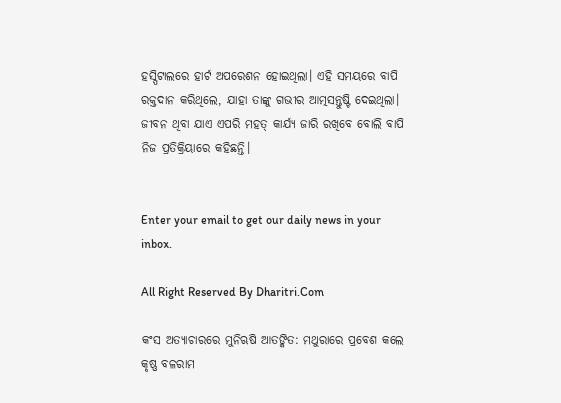ହସ୍ପିଟାଲରେ ହାର୍ଟ ଅପରେଶନ ହୋଇଥିଲା। ଏହି ସମୟରେ ବାପି ରକ୍ତଦାନ କରିଥିଲେ, ଯାହା ତାଙ୍କୁ ଗଭୀର ଆତ୍ମସନ୍ତୁଷ୍ଟି ଦେଇଥିଲା। ଜୀବନ ଥିବା ଯାଏ ଏପରି ମହତ୍‌ କାର୍ଯ୍ୟ ଜାରି ରଖିବେ ବୋଲି ବାପି ନିଜ ପ୍ରତିକ୍ରିୟାରେ କହିଛନ୍ତି।


Enter your email to get our daily news in your inbox.

All Right Reserved By Dharitri.Com

କଂସ ଅତ୍ୟାଚାରରେ ମୁନିଋଷି ଆତଙ୍କିତ: ମଥୁରାରେ ପ୍ରବେଶ କଲେ କୃଷ୍ଣ ବଳରାମ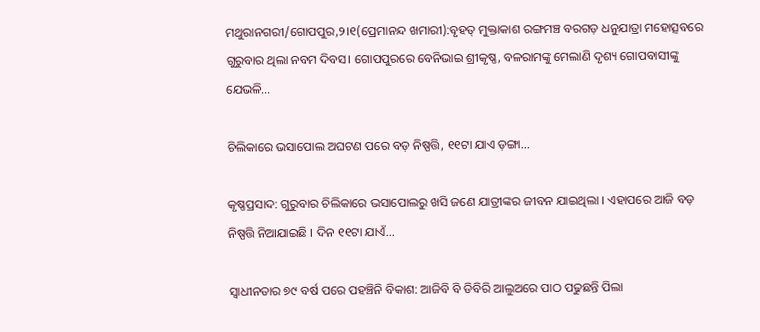ମଥୁରାନଗରୀ/ଗୋପପୁର,୨।୧(ପ୍ରେମାନନ୍ଦ ଖମାରୀ):ବୃହତ୍‌ ମୁକ୍ତାକାଶ ରଙ୍ଗମଞ୍ଚ ବରଗଡ଼ ଧନୁଯାତ୍ରା ମହୋତ୍ସବରେ ଗୁରୁବାର ଥିଲା ନବମ ଦିବସ। ଗୋପପୁରରେ ବେନିଭାଇ ଶ୍ରୀକୃଷ୍ଣ, ବଳରାମଙ୍କୁ ମେଲାଣି ଦୃଶ୍ୟ ଗୋପବାସୀଙ୍କୁ ଯେଭଳି...

ଚିଲିକାରେ ଭସାପୋଲ ଅଘଟଣ ପରେ ବଡ଼ ନିଷ୍ପତ୍ତି, ୧୧ଟା ଯାଏ ଡ଼ଙ୍ଗା…

କୃଷ୍ଣପ୍ରସାଦ: ଗୁରୁବାର ଚିଲିକାରେ ଭସାପୋଲରୁ ଖସି ଜଣେ ଯାତ୍ରୀଙ୍କର ଜୀବନ ଯାଇଥିଲା । ଏହାପରେ ଆଜି ବଡ଼ ନିଷ୍ପତ୍ତି ନିଆଯାଇଛି । ଦିନ ୧୧ଟା ଯାଏଁ...

ସ୍ବାଧୀନତାର ୭୯ ବର୍ଷ ପରେ ପହଞ୍ଚିନି ବିକାଶ: ଆଜିବି ବି ଡିବିରି ଆଲୁଅରେ ପାଠ ପଢୁଛନ୍ତି ପିଲା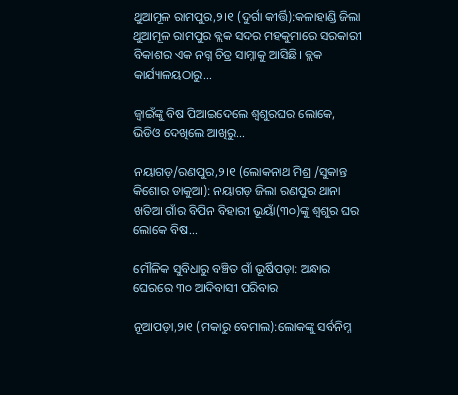ଥୁଆମୂଳ ରାମପୁର,୨।୧ (ଦୁର୍ଗା କୀର୍ତ୍ତି):କଳାହାଣ୍ଡି ଜିଲା ଥୁଆମୂଳ ରାମପୁର ବ୍ଲକ ସଦର ମହକୁମାରେ ସରକାରୀ ବିକାଶର ଏକ ନଗ୍ନ ଚିତ୍ର ସାମ୍ନାକୁ ଆସିଛି। ବ୍ଲକ କାର୍ଯ୍ୟାଳୟଠାରୁ...

ଜ୍ୱାଇଁଙ୍କୁ ବିଷ ପିଆଇଦେଲେ ଶ୍ୱଶୁରଘର ଲୋକେ, ଭିଡିଓ ଦେଖିଲେ ଆଖିରୁ…

ନୟାଗଡ଼/ରଣପୁର,୨।୧ (ଲୋକନାଥ ମିଶ୍ର /ସୁକାନ୍ତ କିଶୋର ଡାକୁଆ): ନୟାଗଡ଼ ଜିଲା ରଣପୁର ଥାନା ଖତିଆ ଗାଁର ବିପିନ ବିହାରୀ ଭୂୟାଁ(୩୦)ଙ୍କୁ ଶ୍ୱଶୁର ଘର ଲୋକେ ବିଷ...

ମୌଳିକ ସୁବିଧାରୁ ବଞ୍ଚିତ ଗାଁ ଭୂର୍ଷିପଡ଼ା: ଅନ୍ଧାର ଘେରରେ ୩୦ ଆଦିବାସୀ ପରିବାର

ନୂଆପଡ଼ା,୨ା୧ (ମକାରୁ ବେମାଲ):ଲୋକଙ୍କୁ ସର୍ବନିମ୍ନ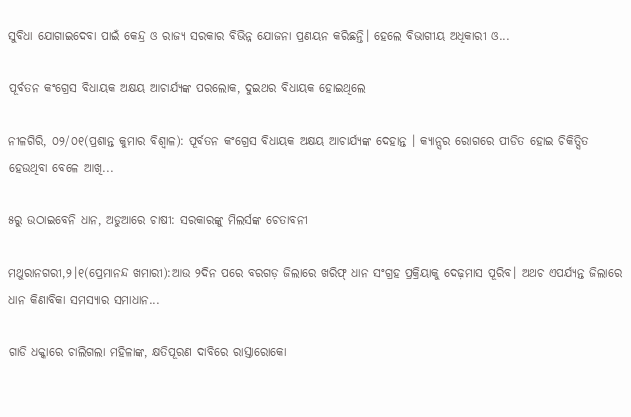ସୁବିଧା ଯୋଗାଇଦେବା ପାଇଁ କେନ୍ଦ୍ର ଓ ରାଜ୍ୟ ସରକାର ବିଭିନ୍ନ ଯୋଜନା ପ୍ରଣୟନ କରିଛନ୍ତି। ହେଲେ ବିଭାଗୀୟ ଅଧିକାରୀ ଓ...

ପୂର୍ବତନ କଂଗ୍ରେସ ବିଧାୟକ ଅକ୍ଷୟ ଆଚାର୍ଯ୍ୟଙ୍କ ପରଲୋକ, ଦୁଇଥର ବିଧାୟକ ହୋଇଥିଲେ

ନୀଳଗିରି, ୦୨/୦୧(ପ୍ରଶାନ୍ତ କୁମାର ବିଶ୍ୱାଳ): ପୂର୍ବତନ କଂଗ୍ରେସ ବିଧାୟକ ଅକ୍ଷୟ ଆଚାର୍ଯ୍ୟଙ୍କ ଦେହାନ୍ତ । କ୍ୟାନ୍ସର ରୋଗରେ ପୀଡିତ ହୋଇ ଚିକିତ୍ସିତ ହେଉଥିବା ବେଳେ ଆଖି...

୫ରୁ ଉଠାଇବେନି ଧାନ, ଅଡୁଆରେ ଚାଷୀ: ସରକାରଙ୍କୁ ମିଲର୍ସଙ୍କ ଚେତାବନୀ

ମଥୁରାନଗରୀ,୨।୧(ପ୍ରେମାନନ୍ଦ ଖମାରୀ):ଆଉ ୨ଦିନ ପରେ ବରଗଡ଼ ଜିଲାରେ ଖରିଫ୍‌ ଧାନ ସଂଗ୍ରହ ପ୍ରକ୍ରିୟାକୁ ଦେଢ଼ମାସ ପୂରିବ। ଅଥଚ ଏପର୍ଯ୍ୟନ୍ତ ଜିଲାରେ ଧାନ କିଣାବିକା ସମସ୍ୟାର ସମାଧାନ...

ଗାଡି ଧକ୍କାରେ ଚାଲିଗଲା ମହିଳାଙ୍କ, କ୍ଷତିପୂରଣ ଦାବିରେ ରାସ୍ତାରୋକୋ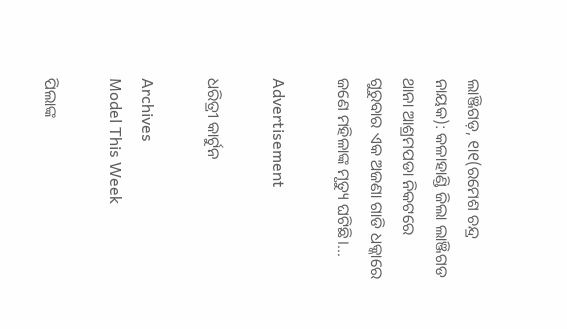ଲାଞ୍ଜିଗଡ଼, ୧ା୧(ରମେଶ ଚନ୍ଦ୍ର ନାୟକ): କଳାହାଣ୍ଡି ଜିଲା ଲାଞ୍ଜିଗଡ ଥାନା ଆଶ୍ରମପଡା ନିକଟରେ ଗୁରୁବାର ଏକ ଅଜଣା ଗାଡି ଧକ୍କାରେ ଜଣେ ମହିଳାଙ୍କ ମୃତ୍ୟୁ ଘଟିଛି।...

Advertisement

ଧରିତ୍ରୀ କାର୍ଟୁନ

Archives
Model This Week

ପିଲାଙ୍କ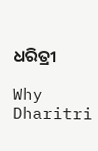ଧରିତ୍ରୀ

Why Dharitri